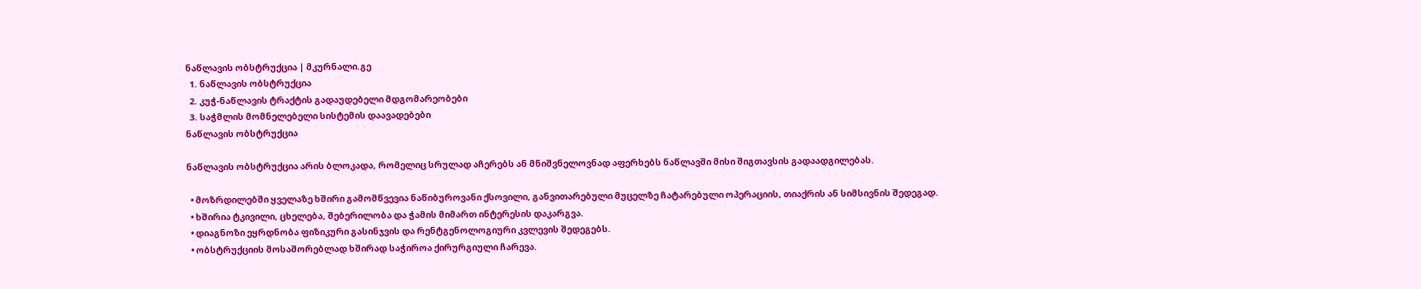ნაწლავის ობსტრუქცია | მკურნალი.გე
  1. ნაწლავის ობსტრუქცია
  2. კუჭ-ნაწლავის ტრაქტის გადაუდებელი მდგომარეობები
  3. საჭმლის მომნელებელი სისტემის დაავადებები
ნაწლავის ობსტრუქცია

ნაწლავის ობსტრუქცია არის ბლოკადა, რომელიც სრულად აჩერებს ან მნიშვნელოვნად აფერხებს ნაწლავში მისი შიგთავსის გადაადგილებას.

  • მოზრდილებში ყველაზე ხშირი გამომწვევია ნაწიბუროვანი ქსოვილი, განვითარებული მუცელზე ჩატარებული ოპერაციის, თიაქრის ან სიმსივნის შედეგად.
  • ხშირია ტკივილი, ცხელება, შებერილობა და ჭამის მიმართ ინტერესის დაკარგვა.
  • დიაგნოზი ეყრდნობა ფიზიკური გასინჯვის და რენტგენოლოგიური კვლევის შედეგებს.
  • ობსტრუქციის მოსაშორებლად ხშირად საჭიროა ქირურგიული ჩარევა.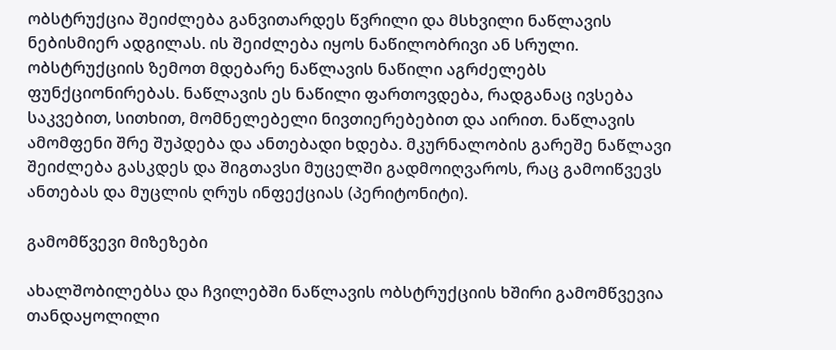ობსტრუქცია შეიძლება განვითარდეს წვრილი და მსხვილი ნაწლავის ნებისმიერ ადგილას. ის შეიძლება იყოს ნაწილობრივი ან სრული. ობსტრუქციის ზემოთ მდებარე ნაწლავის ნაწილი აგრძელებს ფუნქციონირებას. ნაწლავის ეს ნაწილი ფართოვდება, რადგანაც ივსება საკვებით, სითხით, მომნელებელი ნივთიერებებით და აირით. ნაწლავის ამომფენი შრე შუპდება და ანთებადი ხდება. მკურნალობის გარეშე ნაწლავი შეიძლება გასკდეს და შიგთავსი მუცელში გადმოიღვაროს, რაც გამოიწვევს ანთებას და მუცლის ღრუს ინფექციას (პერიტონიტი).

გამომწვევი მიზეზები

ახალშობილებსა და ჩვილებში ნაწლავის ობსტრუქციის ხშირი გამომწვევია თანდაყოლილი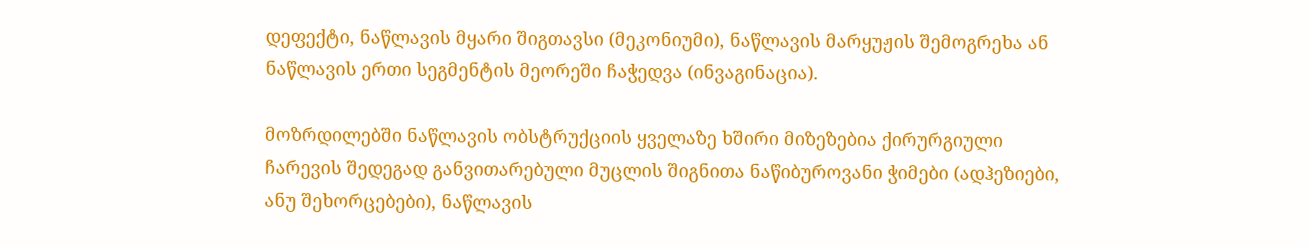დეფექტი, ნაწლავის მყარი შიგთავსი (მეკონიუმი), ნაწლავის მარყუჟის შემოგრეხა ან ნაწლავის ერთი სეგმენტის მეორეში ჩაჭედვა (ინვაგინაცია).

მოზრდილებში ნაწლავის ობსტრუქციის ყველაზე ხშირი მიზეზებია ქირურგიული ჩარევის შედეგად განვითარებული მუცლის შიგნითა ნაწიბუროვანი ჭიმები (ადჰეზიები, ანუ შეხორცებები), ნაწლავის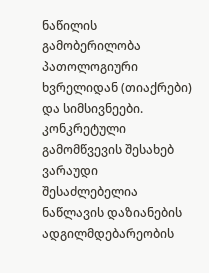ნაწილის გამობერილობა პათოლოგიური ხვრელიდან (თიაქრები) და სიმსივნეები. კონკრეტული გამომწვევის შესახებ ვარაუდი შესაძლებელია ნაწლავის დაზიანების ადგილმდებარეობის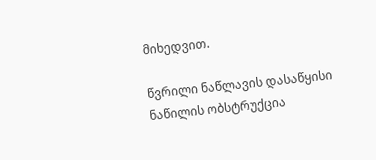მიხედვით.

წვრილი ნაწლავის დასაწყისი ნაწილის ობსტრუქცია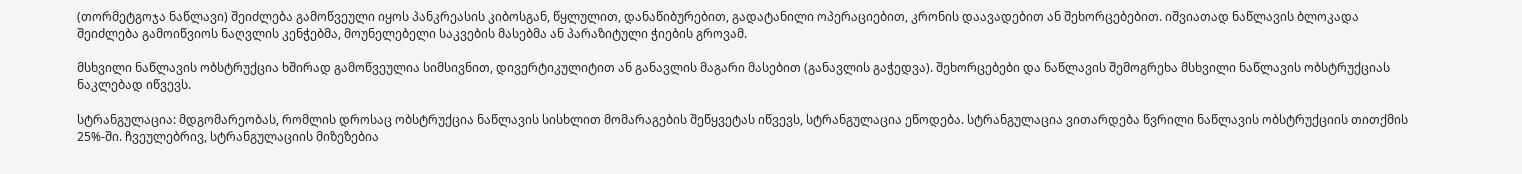(თორმეტგოჯა ნაწლავი) შეიძლება გამოწვეული იყოს პანკრეასის კიბოსგან, წყლულით, დანაწიბურებით, გადატანილი ოპერაციებით, კრონის დაავადებით ან შეხორცებებით. იშვიათად ნაწლავის ბლოკადა შეიძლება გამოიწვიოს ნაღვლის კენჭებმა, მოუნელებელი საკვების მასებმა ან პარაზიტული ჭიების გროვამ.

მსხვილი ნაწლავის ობსტრუქცია ხშირად გამოწვეულია სიმსივნით, დივერტიკულიტით ან განავლის მაგარი მასებით (განავლის გაჭედვა). შეხორცებები და ნაწლავის შემოგრეხა მსხვილი ნაწლავის ობსტრუქციას ნაკლებად იწვევს.

სტრანგულაცია: მდგომარეობას, რომლის დროსაც ობსტრუქცია ნაწლავის სისხლით მომარაგების შეწყვეტას იწვევს, სტრანგულაცია ეწოდება. სტრანგულაცია ვითარდება წვრილი ნაწლავის ობსტრუქციის თითქმის 25%-ში. ჩვეულებრივ, სტრანგულაციის მიზეზებია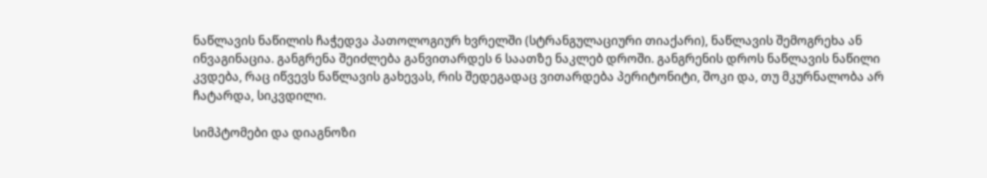ნაწლავის ნაწილის ჩაჭედვა პათოლოგიურ ხვრელში (სტრანგულაციური თიაქარი), ნაწლავის შემოგრეხა ან ინვაგინაცია. განგრენა შეიძლება განვითარდეს 6 საათზე ნაკლებ დროში. განგრენის დროს ნაწლავის ნაწილი კვდება, რაც იწვევს ნაწლავის გახევას, რის შედეგადაც ვითარდება პერიტონიტი, შოკი და, თუ მკურნალობა არ ჩატარდა, სიკვდილი.

სიმპტომები და დიაგნოზი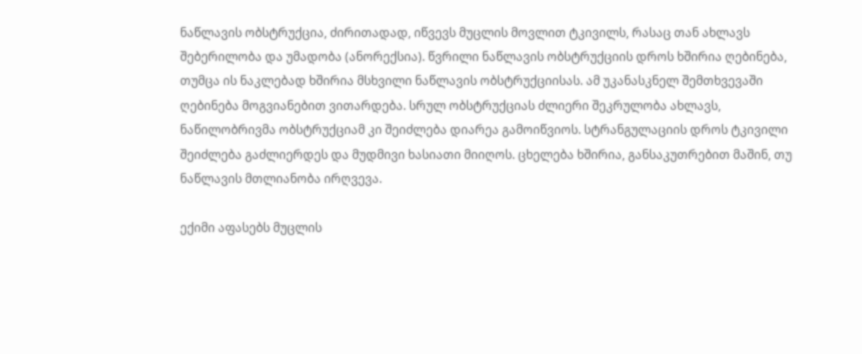ნაწლავის ობსტრუქცია, ძირითადად, იწვევს მუცლის მოვლით ტკივილს, რასაც თან ახლავს შებერილობა და უმადობა (ანორექსია). წვრილი ნაწლავის ობსტრუქციის დროს ხშირია ღებინება, თუმცა ის ნაკლებად ხშირია მსხვილი ნაწლავის ობსტრუქციისას. ამ უკანასკნელ შემთხვევაში ღებინება მოგვიანებით ვითარდება. სრულ ობსტრუქციას ძლიერი შეკრულობა ახლავს, ნაწილობრივმა ობსტრუქციამ კი შეიძლება დიარეა გამოიწვიოს. სტრანგულაციის დროს ტკივილი შეიძლება გაძლიერდეს და მუდმივი ხასიათი მიიღოს. ცხელება ხშირია, განსაკუთრებით მაშინ, თუ ნაწლავის მთლიანობა ირღვევა.

ექიმი აფასებს მუცლის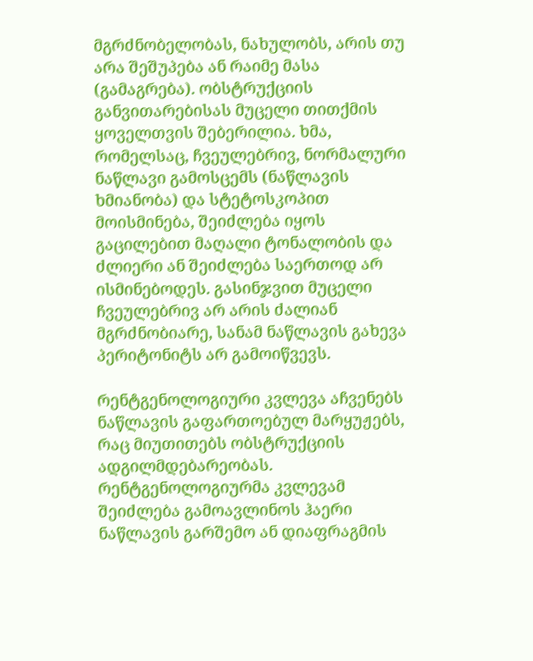მგრძნობელობას, ნახულობს, არის თუ არა შეშუპება ან რაიმე მასა (გამაგრება). ობსტრუქციის განვითარებისას მუცელი თითქმის ყოველთვის შებერილია. ხმა, რომელსაც, ჩვეულებრივ, ნორმალური ნაწლავი გამოსცემს (ნაწლავის ხმიანობა) და სტეტოსკოპით მოისმინება, შეიძლება იყოს გაცილებით მაღალი ტონალობის და ძლიერი ან შეიძლება საერთოდ არ ისმინებოდეს. გასინჯვით მუცელი ჩვეულებრივ არ არის ძალიან მგრძნობიარე, სანამ ნაწლავის გახევა პერიტონიტს არ გამოიწვევს.

რენტგენოლოგიური კვლევა აჩვენებს ნაწლავის გაფართოებულ მარყუჟებს, რაც მიუთითებს ობსტრუქციის ადგილმდებარეობას. რენტგენოლოგიურმა კვლევამ შეიძლება გამოავლინოს ჰაერი ნაწლავის გარშემო ან დიაფრაგმის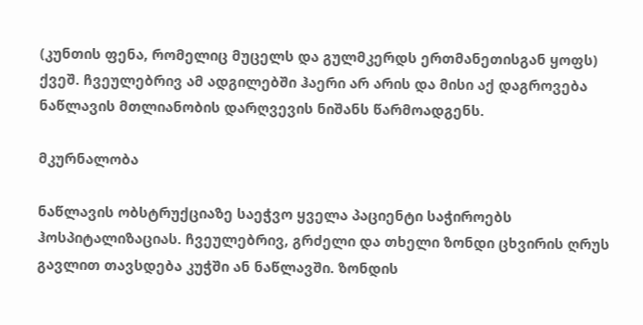(კუნთის ფენა, რომელიც მუცელს და გულმკერდს ერთმანეთისგან ყოფს) ქვეშ. ჩვეულებრივ ამ ადგილებში ჰაერი არ არის და მისი აქ დაგროვება ნაწლავის მთლიანობის დარღვევის ნიშანს წარმოადგენს.

მკურნალობა

ნაწლავის ობსტრუქციაზე საეჭვო ყველა პაციენტი საჭიროებს ჰოსპიტალიზაციას. ჩვეულებრივ, გრძელი და თხელი ზონდი ცხვირის ღრუს გავლით თავსდება კუჭში ან ნაწლავში. ზონდის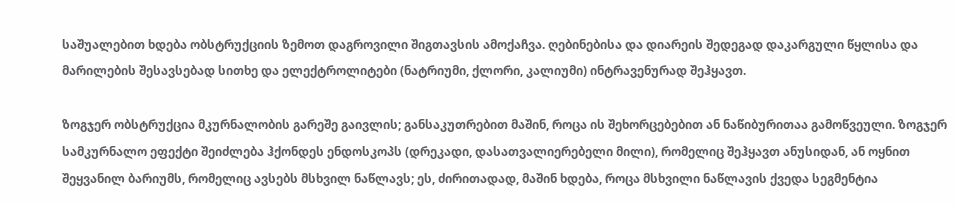საშუალებით ხდება ობსტრუქციის ზემოთ დაგროვილი შიგთავსის ამოქაჩვა. ღებინებისა და დიარეის შედეგად დაკარგული წყლისა და მარილების შესავსებად სითხე და ელექტროლიტები (ნატრიუმი, ქლორი, კალიუმი) ინტრავენურად შეჰყავთ.

ზოგჯერ ობსტრუქცია მკურნალობის გარეშე გაივლის; განსაკუთრებით მაშინ, როცა ის შეხორცებებით ან ნაწიბურითაა გამოწვეული. ზოგჯერ სამკურნალო ეფექტი შეიძლება ჰქონდეს ენდოსკოპს (დრეკადი, დასათვალიერებელი მილი), რომელიც შეჰყავთ ანუსიდან, ან ოყნით შეყვანილ ბარიუმს, რომელიც ავსებს მსხვილ ნაწლავს; ეს, ძირითადად, მაშინ ხდება, როცა მსხვილი ნაწლავის ქვედა სეგმენტია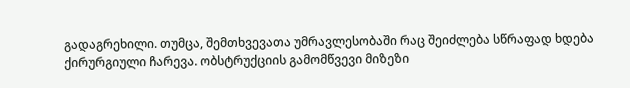გადაგრეხილი. თუმცა, შემთხვევათა უმრავლესობაში რაც შეიძლება სწრაფად ხდება ქირურგიული ჩარევა. ობსტრუქციის გამომწვევი მიზეზი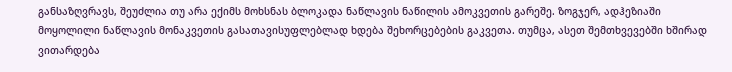განსაზღვრავს, შეუძლია თუ არა ექიმს მოხსნას ბლოკადა ნაწლავის ნაწილის ამოკვეთის გარეშე. ზოგჯერ, ადჰეზიაში მოყოლილი ნაწლავის მონაკვეთის გასათავისუფლებლად ხდება შეხორცებების გაკვეთა. თუმცა, ასეთ შემთხვევებში ხშირად ვითარდება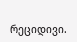რეციდივი.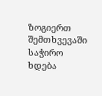ზოგიერთ შემთხვევაში საჭირო ხდება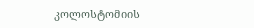კოლოსტომიის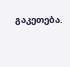გაკეთება.